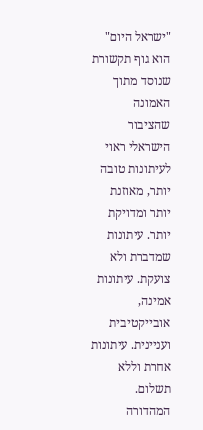"ישראל היום" הוא גוף תקשורת שנוסד מתוך האמונה שהציבור הישראלי ראוי לעיתונות טובה יותר, מאוזנת יותר ומדויקת יותר. עיתונות שמדברת ולא צועקת. עיתונות אמינה, אובייקטיבית ועניינית. עיתונות אחרת וללא תשלום. המהדורה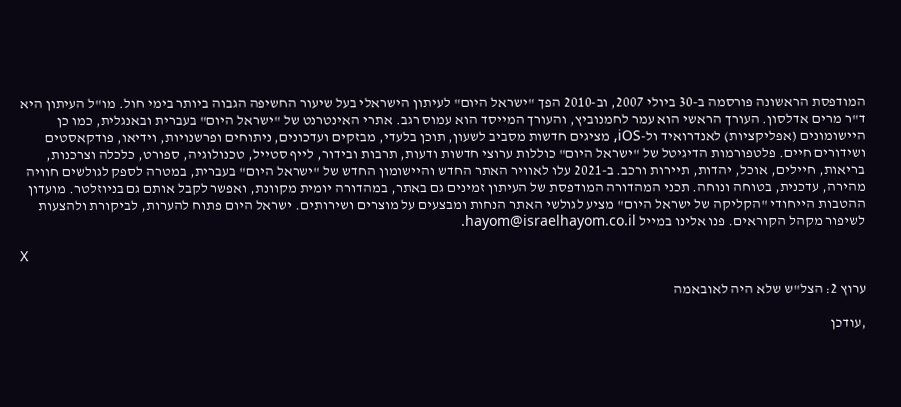המודפסת הראשונה פורסמה ב-30 ביולי 2007, וב-2010 הפך "ישראל היום" לעיתון הישראלי בעל שיעור החשיפה הגבוה ביותר בימי חול. מו"ל העיתון היא ד"ר מרים אדלסון. העורך הראשי הוא עמר לחמנוביץ, והעורך המייסד הוא עמוס רגב. אתרי האינטרנט של "ישראל היום" בעברית ובאנגלית, כמו כן היישומונים (אפליקציות) לאנדרואיד ול-iOS, מציגים חדשות מסביב לשעון, תוכן בלעדי, מבזקים ועדכונים, ניתוחים ופרשנויות, וידיאו, פודקאסטים ושידורים חיים. פלטפורמות הדיגיטל של "ישראל היום" כוללות ערוצי חדשות ודעות, תרבות ובידור, לייף סטייל, טכנולוגיה, ספורט, כלכלה וצרכנות, בריאות, חיילים, אוכל, יהדות, תיירות ורכב. ב-2021 עלו לאוויר האתר החדש והיישומון החדש של "ישראל היום" בעברית, במטרה לספק לגולשים חוויה מהירה, עדכנית, בטוחה ונוחה. תכני המהדורה המודפסת של העיתון זמינים גם באתר, במהדורה יומית מקוונת, ואפשר לקבל אותם גם בניוזלטר. מועדון ההטבות הייחודי "הקליקה של ישראל היום" מציע לגולשי האתר הנחות ומבצעים על מוצרים ושירותים. ישראל היום פתוח להערות, לביקורת ולהצעות לשיפור מקהל הקוראים. פנו אלינו במייל hayom@israelhayom.co.il.

X

ערוץ 2: הצל"ש שלא היה לאובאמה

,עודכן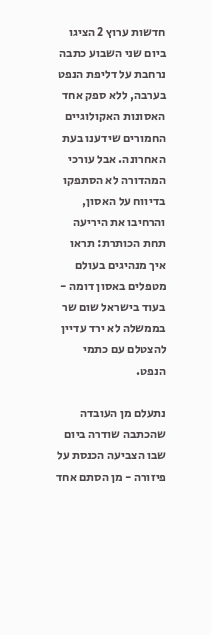חדשות ערוץ 2 הציגו ביום שני השבוע כתבה נרחבת על דליפת הנפט בערבה, ללא ספק אחד האסונות האקולוגיים החמורים שידענו בעת האחרונה. אבל עורכי המהדורה לא הסתפקו בדיווח על האסון, והרחיבו את היריעה תחת הכותרת: תראו איך מנהיגים בעולם מטפלים באסון דומה - בעוד בישראל שום שר בממשלה לא ירד עדיין להצטלם עם כתמי הנפט.

נתעלם מן העובדה שהכתבה שודרה ביום שבו הצביעה הכנסת על פיזורה - מן הסתם אחד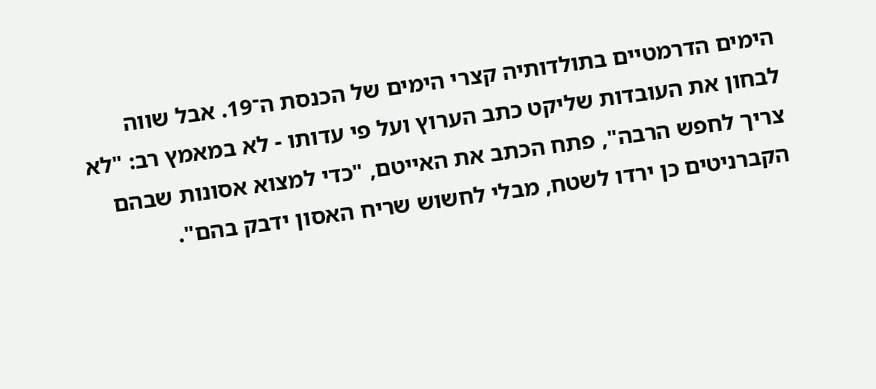הימים הדרמטיים בתולדותיה קצרי הימים של הכנסת ה־19. אבל שווה לבחון את העובדות שליקט כתב הערוץ ועל פי עדותו - לא במאמץ רב: "לא צריך לחפש הרבה", פתח הכתב את האייטם, "כדי למצוא אסונות שבהם הקברניטים כן ירדו לשטח, מבלי לחשוש שריח האסון ידבק בהם".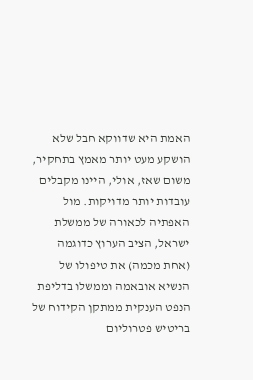האמת היא שדווקא חבל שלא הושקע מעט יותר מאמץ בתחקיר, משום שאז, אולי, היינו מקבלים עובדות יותר מדויקות. מול האפתיה לכאורה של ממשלת ישראל, הציב הערוץ כדוגמה (אחת מכמה) את טיפולו של הנשיא אובאמה וממשלו בדליפת הנפט הענקית ממתקן הקידוח של בריטיש פטרוליום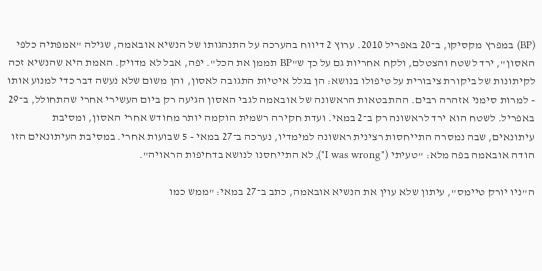(BP) במפרץ מקסיקו, ב־20 באפריל 2010. ערוץ 2 דיווח בהערכה על התנהגותו של הנשיא אובאמה, שגילה "אמפתיה כלפי האסון", ירד לשטח והצטלם, ולקח אחריות גם על כך ש"BP תממן את הכל". יפה, אבל לא מדויק. האמת היא שהנשיא זכה לקיתונות של ביקורת ציבורית על טיפולו בנושא: הן בגלל איטיות התגובה לאסון, והן משום שלא נעשה דבר כדי למנוע אותו - למרות סימני אזהרה רבים. ההתבטאות הראשונה של אובאמה לגבי האסון הגיעה רק ביום העשירי אחרי שהתחולל, ב־29 באפריל. לשטח הוא ירד לראשונה רק ב־2 במאי. ועדת חקירה רשמית הוקמה יותר מחודש אחרי האסון, ומסיבת עיתונאים, שבה נמסרה התייחסות רצינית ראשונה למימדיו, נערכה ב־27 במאי - 5 שבועות אחרי. במסיבת העיתונאים הזו הודה אובאמה בפה מלא: "טעיתי ("I was wrong"), לא התייחסנו לנושא בדחיפות הראויה".

ה"ניו יורק טיימס", עיתון שלא עוין את הנשיא אובאמה, כתב ב־27 במאי: "ממש כמו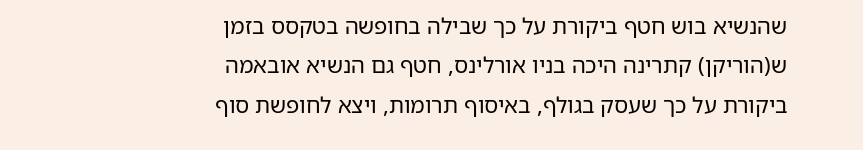שהנשיא בוש חטף ביקורת על כך שבילה בחופשה בטקסס בזמן ש(הוריקן) קתרינה היכה בניו אורלינס, חטף גם הנשיא אובאמה ביקורת על כך שעסק בגולף, באיסוף תרומות, ויצא לחופשת סוף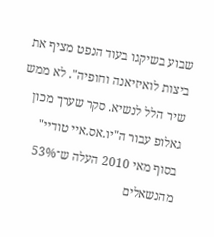שבוע בשיקגו בעוד הנפט מציף את ביצות לואיזיאנה וחופיה". לא ממש שיר הלל לנשיא. סקר שערך מכון גאלופ עבור ה"יו.אס.איי טודיי" בסוף מאי 2010 העלה ש־53% מהנשאלים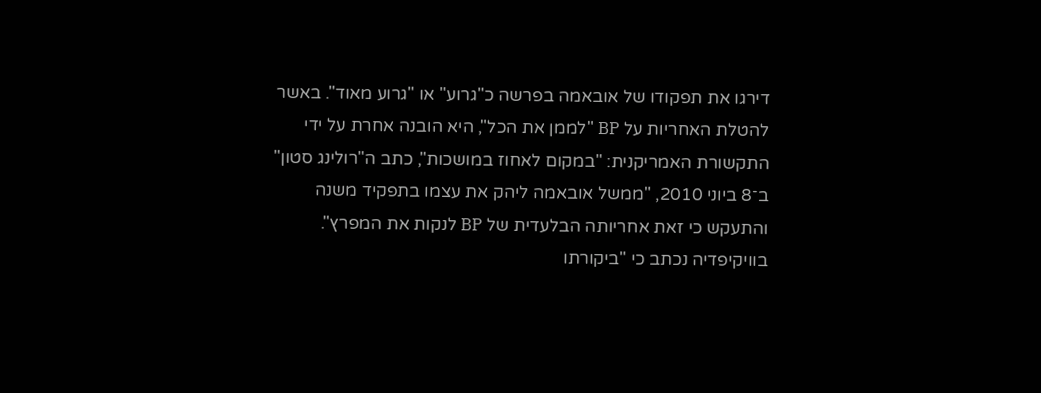דירגו את תפקודו של אובאמה בפרשה כ"גרוע" או "גרוע מאוד". באשר להטלת האחריות על BP "לממן את הכל", היא הובנה אחרת על ידי התקשורת האמריקנית: "במקום לאחוז במושכות", כתב ה"רולינג סטון" ב־8 ביוני 2010, "ממשל אובאמה ליהק את עצמו בתפקיד משנה והתעקש כי זאת אחריותה הבלעדית של BP לנקות את המפרץ". בוויקיפדיה נכתב כי "ביקורתו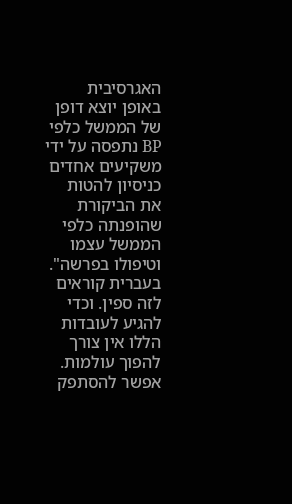האגרסיבית באופן יוצא דופן של הממשל כלפי BP נתפסה על ידי משקיעים אחדים כניסיון להטות את הביקורת שהופנתה כלפי הממשל עצמו וטיפולו בפרשה". בעברית קוראים לזה ספין. וכדי להגיע לעובדות הללו אין צורך להפוך עולמות. אפשר להסתפק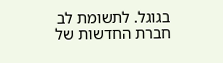בגוגל. לתשומת לב חברת החדשות של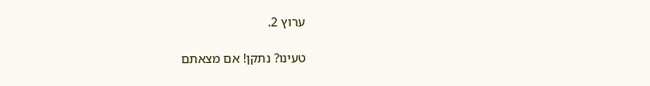ערוץ 2.

טעינו? נתקן! אם מצאתם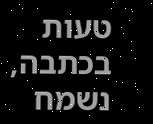טעות בכתבה, נשמח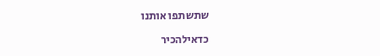שתשתפו אותנו

כדאילהכיר